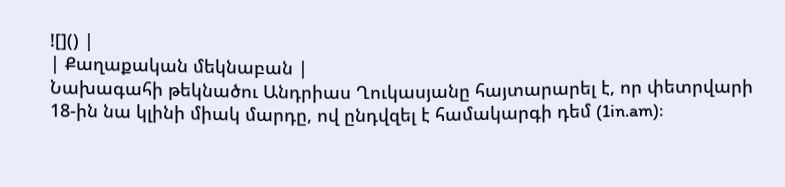![]() |
| Քաղաքական մեկնաբան |
Նախագահի թեկնածու Անդրիաս Ղուկասյանը հայտարարել է, որ փետրվարի 18-ին նա կլինի միակ մարդը, ով ընդվզել է համակարգի դեմ (1in.am):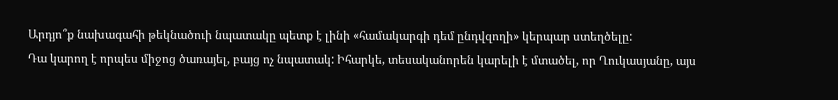Արդյո՞ք նախագահի թեկնածուի նպատակը պետք է լինի «համակարգի դեմ ընդվզողի» կերպար ստեղծելը:
Դա կարող է որպես միջոց ծառայել, բայց ոչ նպատակ: Իհարկե, տեսականորեն կարելի է մտածել, որ Ղուկասյանը, այս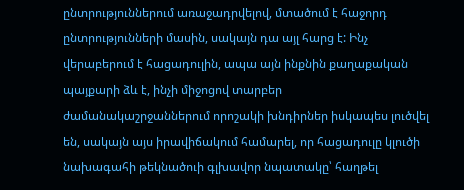ընտրություններում առաջադրվելով, մտածում է հաջորդ ընտրությունների մասին, սակայն դա այլ հարց է: Ինչ վերաբերում է հացադուլին, ապա այն ինքնին քաղաքական պայքարի ձև է, ինչի միջոցով տարբեր ժամանակաշրջաններում որոշակի խնդիրներ իսկապես լուծվել են, սակայն այս իրավիճակում համարել, որ հացադուլը կլուծի նախագահի թեկնածուի գլխավոր նպատակը՝ հաղթել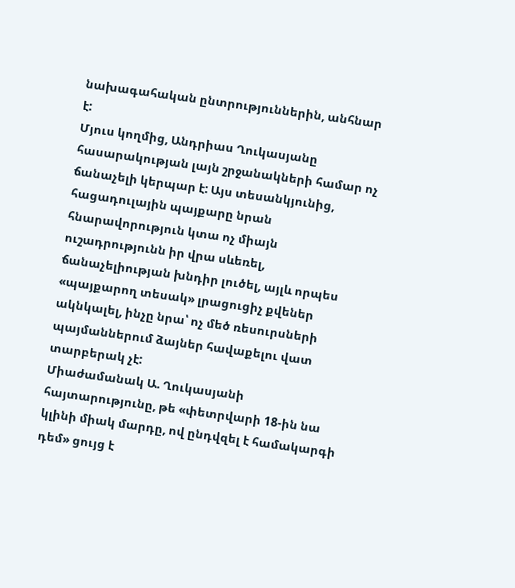նախագահական ընտրություններին, անհնար է:
Մյուս կողմից, Անդրիաս Ղուկասյանը հասարակության լայն շրջանակների համար ոչ ճանաչելի կերպար է: Այս տեսանկյունից, հացադուլային պայքարը նրան հնարավորություն կտա ոչ միայն ուշադրությունն իր վրա սևեռել, ճանաչելիության խնդիր լուծել, այլև որպես «պայքարող տեսակ» լրացուցիչ քվեներ ակնկալել, ինչը նրա՝ ոչ մեծ ռեսուրսների պայմաններում ձայներ հավաքելու վատ տարբերակ չէ:
Միաժամանակ Ա. Ղուկասյանի հայտարությունը, թե «փետրվարի 18-ին նա կլինի միակ մարդը, ով ընդվզել է համակարգի դեմ» ցույց է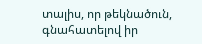տալիս, որ թեկնածուն, գնահատելով իր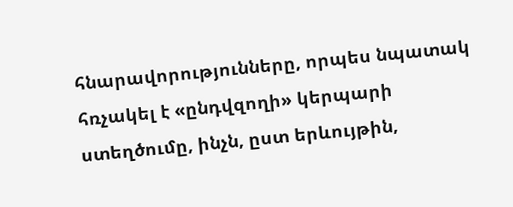հնարավորությունները, որպես նպատակ հռչակել է «ընդվզողի» կերպարի ստեղծումը, ինչն, ըստ երևույթին,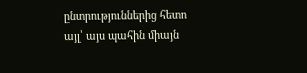ընտրություններից հետո այլ՝ այս պահին միայն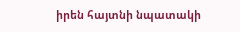իրեն հայտնի նպատակի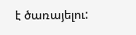է ծառայելու: